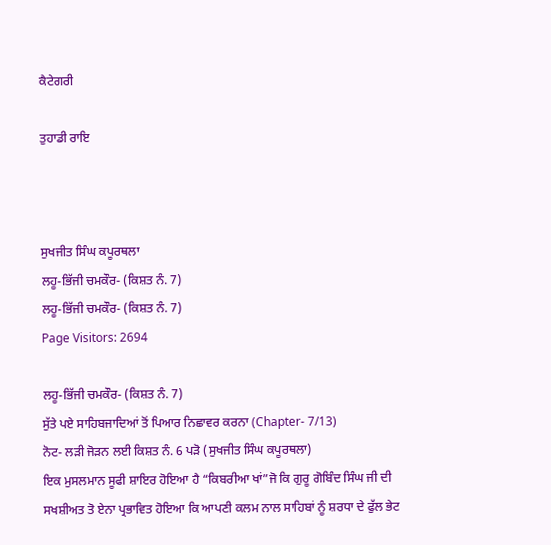ਕੈਟੇਗਰੀ

ਤੁਹਾਡੀ ਰਾਇ



ਸੁਖਜੀਤ ਸਿੰਘ ਕਪੂਰਥਲਾ
ਲਹੂ-ਭਿੱਜੀ ਚਮਕੌਰ- (ਕਿਸ਼ਤ ਨੰ. 7)
ਲਹੂ-ਭਿੱਜੀ ਚਮਕੌਰ- (ਕਿਸ਼ਤ ਨੰ. 7)
Page Visitors: 2694

ਲਹੂ-ਭਿੱਜੀ ਚਮਕੌਰ- (ਕਿਸ਼ਤ ਨੰ. 7)
ਸੁੱਤੇ ਪਏ ਸਾਹਿਬਜਾਦਿਆਂ ਤੋਂ ਪਿਆਰ ਨਿਛਾਵਰ ਕਰਨਾ (Chapter- 7/13)
ਨੋਟ- ਲੜੀ ਜੋੜਨ ਲਈ ਕਿਸ਼ਤ ਨੰ. 6 ਪੜੋ (ਸੁਖਜੀਤ ਸਿੰਘ ਕਪੂਰਥਲਾ)
ਇਕ ਮੁਸਲਮਾਨ ਸੂਫੀ ਸ਼ਾਇਰ ਹੋਇਆ ਹੈ “ਕਿਬਰੀਆ ਖਾਂ”ਜੋ ਕਿ ਗੁਰੂ ਗੋਬਿੰਦ ਸਿੰਘ ਜੀ ਦੀ ਸਖਸ਼ੀਅਤ ਤੋ ਏਨਾ ਪ੍ਰਭਾਵਿਤ ਹੋਇਆ ਕਿ ਆਪਣੀ ਕਲਮ ਨਾਲ ਸਾਹਿਬਾਂ ਨੂੰ ਸ਼ਰਧਾ ਦੇ ਫੁੱਲ ਭੇਟ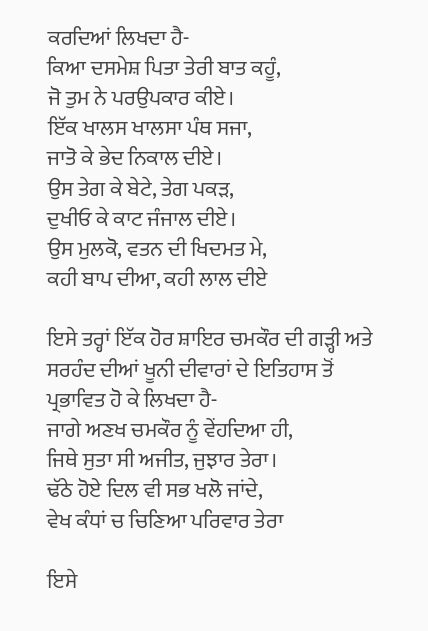ਕਰਦਿਆਂ ਲਿਖਦਾ ਹੈ-
ਕਿਆ ਦਸਮੇਸ਼ ਪਿਤਾ ਤੇਰੀ ਬਾਤ ਕਹੂੰ,
ਜੋ ਤੁਮ ਨੇ ਪਰਉਪਕਾਰ ਕੀਏ।
ਇੱਕ ਖਾਲਸ ਖਾਲਸਾ ਪੰਥ ਸਜਾ,
ਜਾਤੋ ਕੇ ਭੇਦ ਨਿਕਾਲ ਦੀਏ।
ਉਸ ਤੇਗ ਕੇ ਬੇਟੇ, ਤੇਗ ਪਕੜ,
ਦੁਖੀਓ ਕੇ ਕਾਟ ਜੰਜਾਲ ਦੀਏ।
ਉਸ ਮੁਲਕੋ, ਵਤਨ ਦੀ ਖਿਦਮਤ ਮੇ,
ਕਹੀ ਬਾਪ ਦੀਆ, ਕਹੀ ਲਾਲ ਦੀਏ

ਇਸੇ ਤਰ੍ਹਾਂ ਇੱਕ ਹੋਰ ਸ਼ਾਇਰ ਚਮਕੌਰ ਦੀ ਗੜ੍ਹੀ ਅਤੇ ਸਰਹੰਦ ਦੀਆਂ ਖੂਨੀ ਦੀਵਾਰਾਂ ਦੇ ਇਤਿਹਾਸ ਤੋਂ ਪ੍ਰਭਾਵਿਤ ਹੋ ਕੇ ਲਿਖਦਾ ਹੈ-
ਜਾਗੇ ਅਣਖ ਚਮਕੌਰ ਨੂੰ ਵੇਂਹਦਿਆ ਹੀ,
ਜਿਥੇ ਸੁਤਾ ਸੀ ਅਜੀਤ, ਜੁਝਾਰ ਤੇਰਾ।
ਢੱਠੇ ਹੋਏ ਦਿਲ ਵੀ ਸਭ ਖਲੋ ਜਾਂਦੇ,
ਵੇਖ ਕੰਧਾਂ ਚ ਚਿਣਿਆ ਪਰਿਵਾਰ ਤੇਰਾ

ਇਸੇ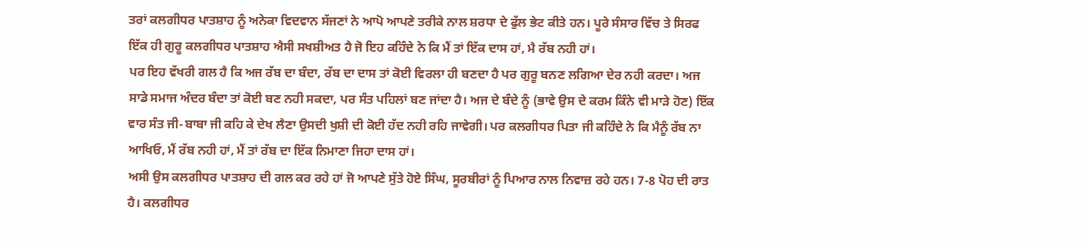ਤਰਾਂ ਕਲਗੀਧਰ ਪਾਤਸ਼ਾਹ ਨੂੰ ਅਨੇਕਾ ਵਿਦਵਾਨ ਸੱਜਣਾਂ ਨੇ ਆਪੋ ਆਪਣੇ ਤਰੀਕੇ ਨਾਲ ਸ਼ਰਧਾ ਦੇ ਫੁੱਲ ਭੇਟ ਕੀਤੇ ਹਨ। ਪੂਰੇ ਸੰਸਾਰ ਵਿੱਚ ਤੇ ਸਿਰਫ ਇੱਕ ਹੀ ਗੁਰੂ ਕਲਗੀਧਰ ਪਾਤਸ਼ਾਹ ਐਸੀ ਸਖਸ਼ੀਅਤ ਹੈ ਜੋ ਇਹ ਕਹਿੰਦੇ ਨੇ ਕਿ ਮੈਂ ਤਾਂ ਇੱਕ ਦਾਸ ਹਾਂ, ਮੈ ਰੱਬ ਨਹੀ ਹਾਂ।
ਪਰ ਇਹ ਵੱਖਰੀ ਗਲ ਹੈ ਕਿ ਅਜ ਰੱਬ ਦਾ ਬੰਦਾ, ਰੱਬ ਦਾ ਦਾਸ ਤਾਂ ਕੋਈ ਵਿਰਲਾ ਹੀ ਬਣਦਾ ਹੈ ਪਰ ਗੁਰੂ ਬਨਣ ਲਗਿਆ ਦੇਰ ਨਹੀ ਕਰਦਾ। ਅਜ ਸਾਡੇ ਸਮਾਜ ਅੰਦਰ ਬੰਦਾ ਤਾਂ ਕੋਈ ਬਣ ਨਹੀ ਸਕਦਾ, ਪਰ ਸੰਤ ਪਹਿਲਾਂ ਬਣ ਜਾਂਦਾ ਹੈ। ਅਜ ਦੇ ਬੰਦੇ ਨੂੰ (ਭਾਵੇ ਉਸ ਦੇ ਕਰਮ ਕਿੰਨੇ ਵੀ ਮਾੜੇ ਹੋਣ) ਇੱਕ ਵਾਰ ਸੰਤ ਜੀ-ਬਾਬਾ ਜੀ ਕਹਿ ਕੇ ਦੇਖ ਲੈਣਾ ਉਸਦੀ ਖੁਸ਼ੀ ਦੀ ਕੋਈ ਹੱਦ ਨਹੀ ਰਹਿ ਜਾਵੇਗੀ। ਪਰ ਕਲਗੀਧਰ ਪਿਤਾ ਜੀ ਕਹਿੰਦੇ ਨੇ ਕਿ ਮੈਨੂੰ ਰੱਬ ਨਾ ਆਖਿਓ, ਮੈਂ ਰੱਬ ਨਹੀ ਹਾਂ, ਮੈਂ ਤਾਂ ਰੱਬ ਦਾ ਇੱਕ ਨਿਮਾਣਾ ਜਿਹਾ ਦਾਸ ਹਾਂ।
ਅਸੀ ਉਸ ਕਲਗੀਧਰ ਪਾਤਸ਼ਾਹ ਦੀ ਗਲ ਕਰ ਰਹੇ ਹਾਂ ਜੋ ਆਪਣੇ ਸੁੱਤੇ ਹੋਏ ਸਿੰਘ, ਸੂਰਬੀਰਾਂ ਨੂੰ ਪਿਆਰ ਨਾਲ ਨਿਵਾਜ਼ ਰਹੇ ਹਨ। 7-8 ਪੋਹ ਦੀ ਰਾਤ ਹੈ। ਕਲਗੀਧਰ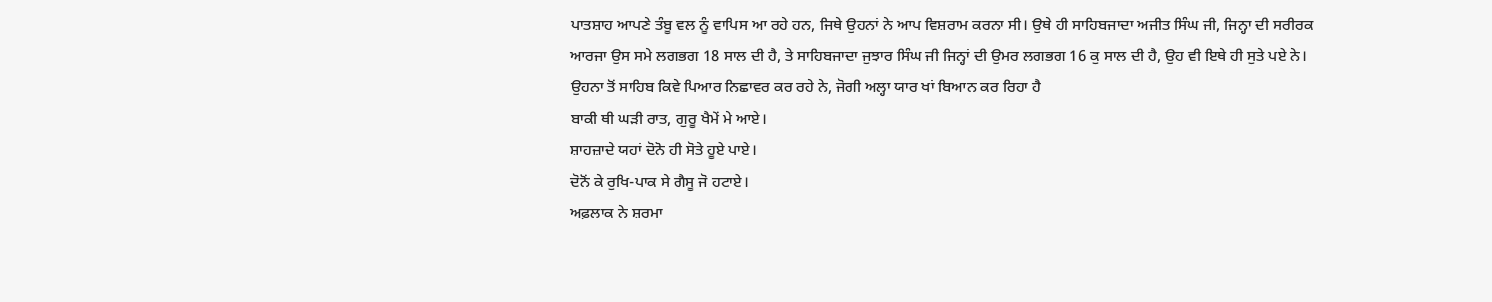ਪਾਤਸ਼ਾਹ ਆਪਣੇ ਤੰਬੂ ਵਲ ਨੂੰ ਵਾਪਿਸ ਆ ਰਹੇ ਹਨ, ਜਿਥੇ ਉਹਨਾਂ ਨੇ ਆਪ ਵਿਸ਼ਰਾਮ ਕਰਨਾ ਸੀ। ਉਥੇ ਹੀ ਸਾਹਿਬਜਾਦਾ ਅਜੀਤ ਸਿੰਘ ਜੀ, ਜਿਨ੍ਹਾ ਦੀ ਸਰੀਰਕ ਆਰਜਾ ਉਸ ਸਮੇ ਲਗਭਗ 18 ਸਾਲ ਦੀ ਹੈ, ਤੇ ਸਾਹਿਬਜਾਦਾ ਜੁਝਾਰ ਸਿੰਘ ਜੀ ਜਿਨ੍ਹਾਂ ਦੀ ਉਮਰ ਲਗਭਗ 16 ਕੁ ਸਾਲ ਦੀ ਹੈ, ਉਹ ਵੀ ਇਥੇ ਹੀ ਸੁਤੇ ਪਏ ਨੇ। ਉਹਨਾ ਤੋਂ ਸਾਹਿਬ ਕਿਵੇ ਪਿਆਰ ਨਿਛਾਵਰ ਕਰ ਰਹੇ ਨੇ, ਜੋਗੀ ਅਲ੍ਹਾ ਯਾਰ ਖਾਂ ਬਿਆਨ ਕਰ ਰਿਹਾ ਹੈ
ਬਾਕੀ ਥੀ ਘੜੀ ਰਾਤ, ਗੁਰੂ ਖੈਮੇਂ ਮੇ ਆਏ।
ਸ਼ਾਹਜ਼ਾਦੇ ਯਹਾਂ ਦੋਨੋ ਹੀ ਸੋਤੇ ਹੂਏ ਪਾਏ।
ਦੋਨੋਂ ਕੇ ਰੁਖਿ-ਪਾਕ ਸੇ ਗੈਸੂ ਜੋ ਹਟਾਏ।
ਅਫ਼ਲਾਕ ਨੇ ਸ਼ਰਮਾ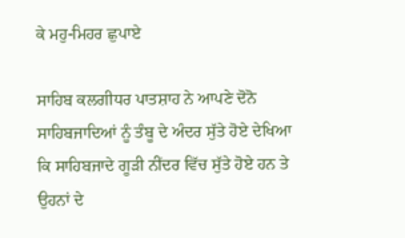ਕੇ ਮਹੁ-ਮਿਹਰ ਛੁਪਾਏ

ਸਾਹਿਬ ਕਲਗੀਧਰ ਪਾਤਸ਼ਾਹ ਨੇ ਆਪਣੇ ਦੋਨੋ ਸਾਹਿਬਜਾਦਿਆਂ ਨੂੰ ਤੰਬੂ ਦੇ ਅੰਦਰ ਸੁੱਤੇ ਹੋਏ ਦੇਖਿਆ ਕਿ ਸਾਹਿਬਜਾਦੇ ਗੂੜੀ ਨੀਂਦਰ ਵਿੱਚ ਸੁੱਤੇ ਹੋਏ ਹਨ ਤੇ ਉਹਨਾਂ ਦੇ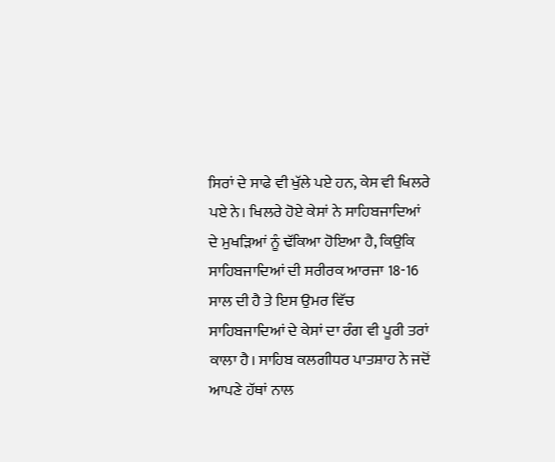ਸਿਰਾਂ ਦੇ ਸਾਫੇ ਵੀ ਖੁੱਲੇ ਪਏ ਹਨ, ਕੇਸ ਵੀ ਖਿਲਰੇ ਪਏ ਨੇ। ਖਿਲਰੇ ਹੋਏ ਕੇਸਾਂ ਨੇ ਸਾਹਿਬਜਾਦਿਆਂ ਦੇ ਮੁਖੜਿਆਂ ਨੂੰ ਢੱਕਿਆ ਹੋਇਆ ਹੈ, ਕਿਉਕਿ ਸਾਹਿਬਜਾਦਿਆਂ ਦੀ ਸਰੀਰਕ ਆਰਜਾ 18-16 ਸਾਲ ਦੀ ਹੈ ਤੇ ਇਸ ਉਮਰ ਵਿੱਚ ਸਾਹਿਬਜਾਦਿਆਂ ਦੇ ਕੇਸਾਂ ਦਾ ਰੰਗ ਵੀ ਪੂਰੀ ਤਰਾਂ ਕਾਲਾ ਹੈ। ਸਾਹਿਬ ਕਲਗੀਧਰ ਪਾਤਸ਼ਾਹ ਨੇ ਜਦੋਂ ਆਪਣੇ ਹੱਥਾਂ ਨਾਲ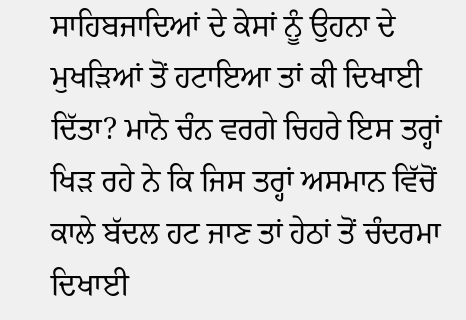ਸਾਹਿਬਜਾਦਿਆਂ ਦੇ ਕੇਸਾਂ ਨੂੰ ਉਹਨਾ ਦੇ ਮੁਖੜਿਆਂ ਤੋਂ ਹਟਾਇਆ ਤਾਂ ਕੀ ਦਿਖਾਈ ਦਿੱਤਾ? ਮਾਨੋ ਚੰਨ ਵਰਗੇ ਚਿਹਰੇ ਇਸ ਤਰ੍ਹਾਂ ਖਿੜ ਰਹੇ ਨੇ ਕਿ ਜਿਸ ਤਰ੍ਹਾਂ ਅਸਮਾਨ ਵਿੱਚੋਂ ਕਾਲੇ ਬੱਦਲ ਹਟ ਜਾਣ ਤਾਂ ਹੇਠਾਂ ਤੋਂ ਚੰਦਰਮਾ ਦਿਖਾਈ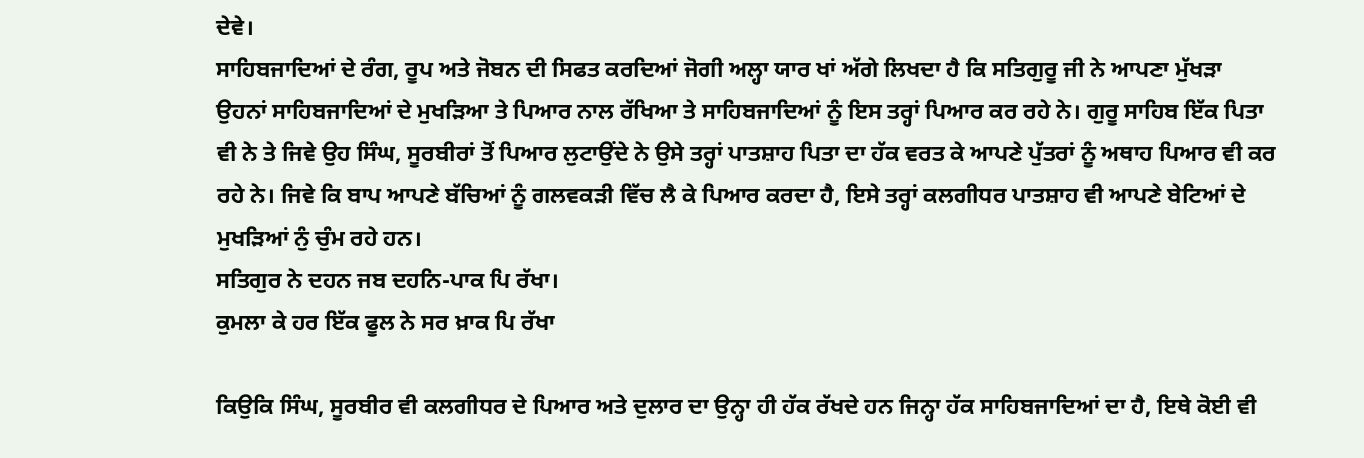ਦੇਵੇ।
ਸਾਹਿਬਜਾਦਿਆਂ ਦੇ ਰੰਗ, ਰੂਪ ਅਤੇ ਜੋਬਨ ਦੀ ਸਿਫਤ ਕਰਦਿਆਂ ਜੋਗੀ ਅਲ੍ਹਾ ਯਾਰ ਖਾਂ ਅੱਗੇ ਲਿਖਦਾ ਹੈ ਕਿ ਸਤਿਗੁਰੂ ਜੀ ਨੇ ਆਪਣਾ ਮੁੱਖੜਾ ਉਹਨਾਂ ਸਾਹਿਬਜਾਦਿਆਂ ਦੇ ਮੁਖੜਿਆ ਤੇ ਪਿਆਰ ਨਾਲ ਰੱਖਿਆ ਤੇ ਸਾਹਿਬਜਾਦਿਆਂ ਨੂੰ ਇਸ ਤਰ੍ਹਾਂ ਪਿਆਰ ਕਰ ਰਹੇ ਨੇ। ਗੁਰੂ ਸਾਹਿਬ ਇੱਕ ਪਿਤਾ ਵੀ ਨੇ ਤੇ ਜਿਵੇ ਉਹ ਸਿੰਘ, ਸੂਰਬੀਰਾਂ ਤੋਂ ਪਿਆਰ ਲੁਟਾਉਂਦੇ ਨੇ ਉਸੇ ਤਰ੍ਹਾਂ ਪਾਤਸ਼ਾਹ ਪਿਤਾ ਦਾ ਹੱਕ ਵਰਤ ਕੇ ਆਪਣੇ ਪੁੱਤਰਾਂ ਨੂੰ ਅਥਾਹ ਪਿਆਰ ਵੀ ਕਰ ਰਹੇ ਨੇ। ਜਿਵੇ ਕਿ ਬਾਪ ਆਪਣੇ ਬੱਚਿਆਂ ਨੂੰ ਗਲਵਕੜੀ ਵਿੱਚ ਲੈ ਕੇ ਪਿਆਰ ਕਰਦਾ ਹੈ, ਇਸੇ ਤਰ੍ਹਾਂ ਕਲਗੀਧਰ ਪਾਤਸ਼ਾਹ ਵੀ ਆਪਣੇ ਬੇਟਿਆਂ ਦੇ ਮੁਖੜਿਆਂ ਨੁੰ ਚੁੰਮ ਰਹੇ ਹਨ।
ਸਤਿਗੁਰ ਨੇ ਦਹਨ ਜਬ ਦਹਨਿ-ਪਾਕ ਪਿ ਰੱਖਾ।
ਕੁਮਲਾ ਕੇ ਹਰ ਇੱਕ ਫੂਲ ਨੇ ਸਰ ਖ਼ਾਕ ਪਿ ਰੱਖਾ

ਕਿਉਕਿ ਸਿੰਘ, ਸੂਰਬੀਰ ਵੀ ਕਲਗੀਧਰ ਦੇ ਪਿਆਰ ਅਤੇ ਦੁਲਾਰ ਦਾ ਉਨ੍ਹਾ ਹੀ ਹੱਕ ਰੱਖਦੇ ਹਨ ਜਿਨ੍ਹਾ ਹੱਕ ਸਾਹਿਬਜਾਦਿਆਂ ਦਾ ਹੈ, ਇਥੇ ਕੋਈ ਵੀ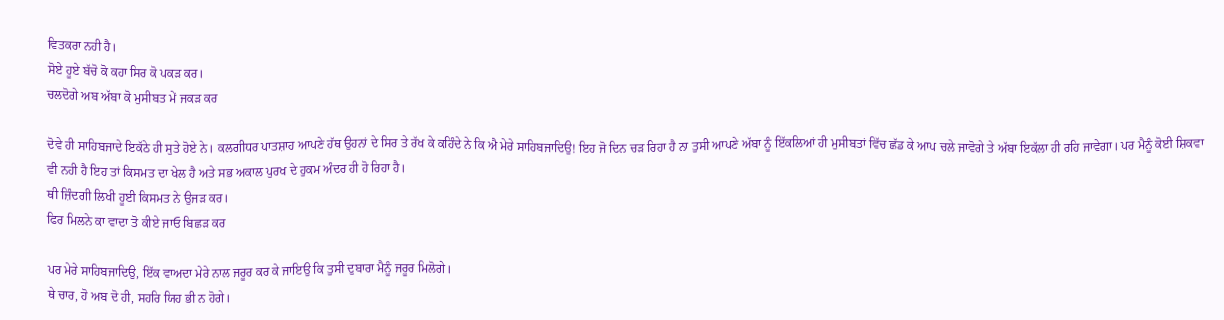ਵਿਤਕਰਾ ਨਹੀ ਹੈ।
ਸੋਏ ਹੂਏ ਬੱਚੋ ਕੋ ਕਹਾ ਸਿਰ ਕੋ ਪਕੜ ਕਰ।
ਚਲਦੋਗੇ ਅਬ ਅੱਬਾ ਕੋ ਮੁਸੀਬਤ ਮੇਂ ਜਕੜ ਕਰ

ਦੋਵੇ ਹੀ ਸਾਹਿਬਜਾਦੇ ਇਕੱਠੇ ਹੀ ਸੁਤੇ ਹੋਏ ਨੇ। ਕਲਗੀਧਰ ਪਾਤਸ਼ਾਹ ਆਪਣੇ ਹੱਥ ਉਹਨਾਂ ਦੇ ਸਿਰ ਤੇ ਰੱਖ ਕੇ ਕਹਿੰਦੇ ਨੇ ਕਿ ਐ ਮੇਰੇ ਸਾਹਿਬਜਾਦਿਉ! ਇਹ ਜੋ ਦਿਨ ਚੜ ਰਿਹਾ ਹੈ ਨਾ ਤੁਸੀ ਆਪਣੇ ਅੱਬਾ ਨੂੰ ਇੱਕਲਿਆਂ ਹੀ ਮੁਸੀਬਤਾਂ ਵਿੱਚ ਛੱਡ ਕੇ ਆਪ ਚਲੇ ਜਾਵੋਗੇ ਤੇ ਅੱਬਾ ਇਕੱਲਾ ਹੀ ਰਹਿ ਜਾਵੇਗਾ। ਪਰ ਮੈਨੂੰ ਕੋਈ ਸ਼ਿਕਵਾ ਵੀ ਨਹੀ ਹੈ ਇਹ ਤਾਂ ਕਿਸਮਤ ਦਾ ਖੇਲ ਹੈ ਅਤੇ ਸਭ ਅਕਾਲ ਪੁਰਖ ਦੇ ਹੁਕਮ ਅੰਦਰ ਹੀ ਹੋ ਰਿਹਾ ਹੈ।
ਥੀ ਜ਼ਿੰਦਗੀ ਲਿਖੀ ਹੂਈ ਕਿਸਮਤ ਨੇ ਉਜੜ ਕਰ।
ਫਿਰ ਮਿਲਨੇ ਕਾ ਵਾਦਾ ਤੋ ਕੀਏ ਜਾਓ ਬਿਛੜ ਕਰ

ਪਰ ਮੇਰੇ ਸਾਹਿਬਜਾਦਿਉ, ਇੱਕ ਵਾਅਦਾ ਮੇਰੇ ਨਾਲ ਜਰੂਰ ਕਰ ਕੇ ਜਾਇਉ ਕਿ ਤੁਸੀ ਦੁਬਾਰਾ ਮੈਨੂੰ ਜਰੂਰ ਮਿਲੋਗੇ।
ਥੇ ਚਾਰ, ਹੋ ਅਬ ਦੋ ਹੀ, ਸਹਰਿ ਯਿਹ ਭੀ ਨ ਹੋਗੇ।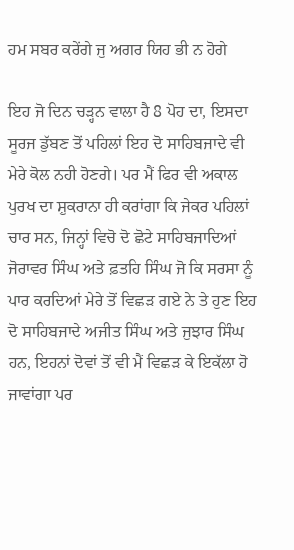ਹਮ ਸਬਰ ਕਰੇਂਗੇ ਜੁ ਅਗਰ ਯਿਹ ਭੀ ਨ ਹੋਗੇ

ਇਹ ਜੋ ਦਿਨ ਚੜ੍ਹਨ ਵਾਲਾ ਹੈ 8 ਪੋਹ ਦਾ, ਇਸਦਾ ਸੂਰਜ ਡੁੱਬਣ ਤੋਂ ਪਹਿਲਾਂ ਇਹ ਦੋ ਸਾਹਿਬਜਾਦੇ ਵੀ ਮੇਰੇ ਕੋਲ ਨਹੀ ਹੋਣਗੇ। ਪਰ ਮੈਂ ਫਿਰ ਵੀ ਅਕਾਲ ਪੁਰਖ ਦਾ ਸ਼ੁਕਰਾਨਾ ਹੀ ਕਰਾਂਗਾ ਕਿ ਜੇਕਰ ਪਹਿਲਾਂ ਚਾਰ ਸਨ, ਜਿਨ੍ਹਾਂ ਵਿਚੋ ਦੋ ਛੋਟੇ ਸਾਹਿਬਜਾਦਿਆਂ ਜੋਰਾਵਰ ਸਿੰਘ ਅਤੇ ਫ਼ਤਹਿ ਸਿੰਘ ਜੋ ਕਿ ਸਰਸਾ ਨੂੰ ਪਾਰ ਕਰਦਿਆਂ ਮੇਰੇ ਤੋਂ ਵਿਛੜ ਗਏ ਨੇ ਤੇ ਹੁਣ ਇਹ ਦੋ ਸਾਹਿਬਜਾਦੇ ਅਜੀਤ ਸਿੰਘ ਅਤੇ ਜੁਝਾਰ ਸਿੰਘ ਹਨ, ਇਹਨਾਂ ਦੋਵਾਂ ਤੋਂ ਵੀ ਮੈਂ ਵਿਛੜ ਕੇ ਇਕੱਲਾ ਹੋ ਜਾਵਾਂਗਾ ਪਰ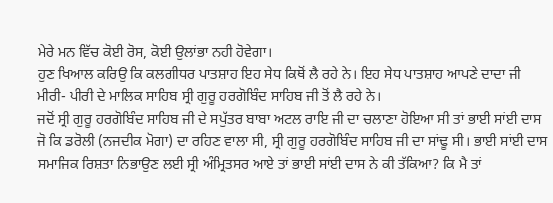ਮੇਰੇ ਮਨ ਵਿੱਚ ਕੋਈ ਰੋਸ, ਕੋਈ ਉਲਾਂਭਾ ਨਹੀ ਹੋਵੇਗਾ।
ਹੁਣ ਖਿਆਲ ਕਰਿਉ ਕਿ ਕਲਗੀਧਰ ਪਾਤਸ਼ਾਹ ਇਹ ਸੇਧ ਕਿਥੋਂ ਲੈ ਰਹੇ ਨੇ। ਇਹ ਸੇਧ ਪਾਤਸ਼ਾਹ ਆਪਣੇ ਦਾਦਾ ਜੀ ਮੀਰੀ- ਪੀਰੀ ਦੇ ਮਾਲਿਕ ਸਾਹਿਬ ਸ੍ਰੀ ਗੁਰੂ ਹਰਗੋਬਿੰਦ ਸਾਹਿਬ ਜੀ ਤੋਂ ਲੈ ਰਹੇ ਨੇ।
ਜਦੋਂ ਸ੍ਰੀ ਗੁਰੂ ਹਰਗੋਬਿੰਦ ਸਾਹਿਬ ਜੀ ਦੇ ਸਪੁੱਤਰ ਬਾਬਾ ਅਟਲ ਰਾਇ ਜੀ ਦਾ ਚਲਾਣਾ ਹੋਇਆ ਸੀ ਤਾਂ ਭਾਈ ਸਾਂਈ ਦਾਸ ਜੋ ਕਿ ਡਰੋਲੀ (ਨਜਦੀਕ ਮੋਗਾ) ਦਾ ਰਹਿਣ ਵਾਲਾ ਸੀ, ਸ੍ਰੀ ਗੁਰੂ ਹਰਗੋਬਿੰਦ ਸਾਹਿਬ ਜੀ ਦਾ ਸਾਂਢੂ ਸੀ। ਭਾਈ ਸਾਂਈ ਦਾਸ ਸਮਾਜਿਕ ਰਿਸ਼ਤਾ ਨਿਭਾਉਣ ਲਈ ਸ੍ਰੀ ਅੰਮ੍ਰਿਤਸਰ ਆਏ ਤਾਂ ਭਾਈ ਸਾਂਈ ਦਾਸ ਨੇ ਕੀ ਤੱਕਿਆ? ਕਿ ਮੈ ਤਾਂ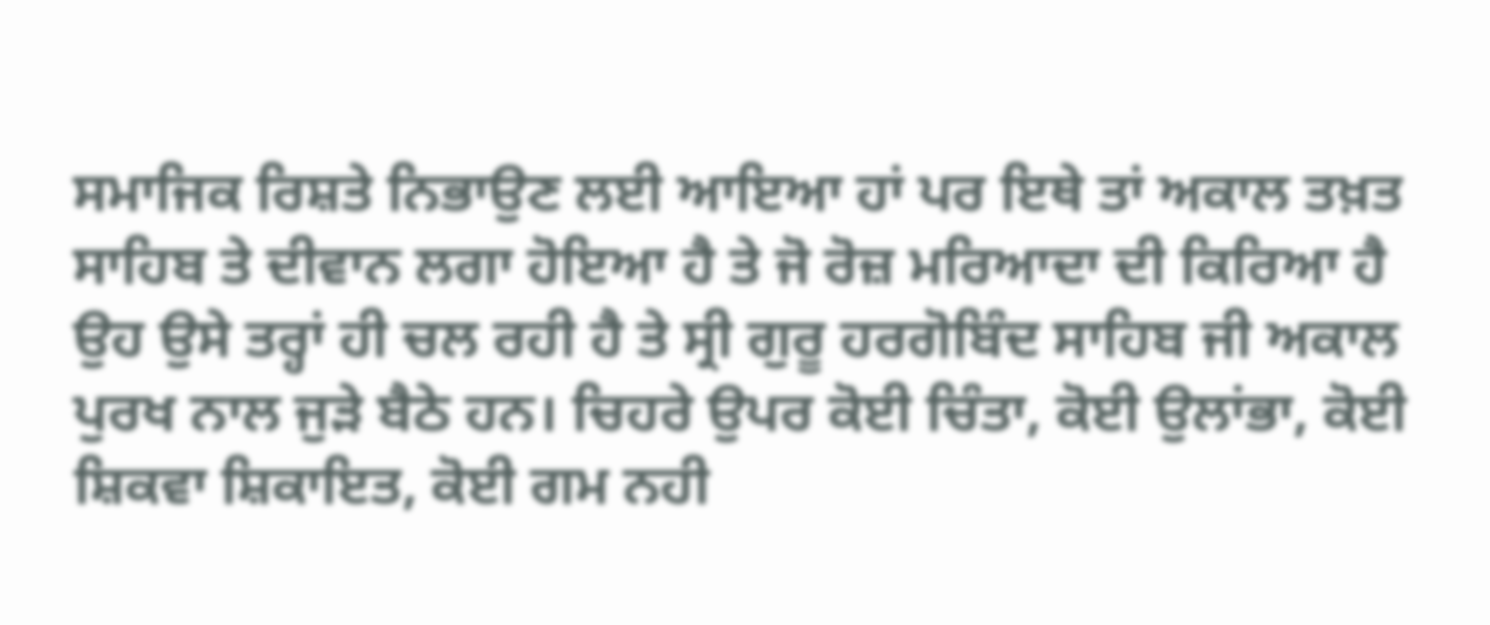ਸਮਾਜਿਕ ਰਿਸ਼ਤੇ ਨਿਭਾਉਣ ਲਈ ਆਇਆ ਹਾਂ ਪਰ ਇਥੇ ਤਾਂ ਅਕਾਲ ਤਖ਼ਤ ਸਾਹਿਬ ਤੇ ਦੀਵਾਨ ਲਗਾ ਹੋਇਆ ਹੈ ਤੇ ਜੋ ਰੋਜ਼ ਮਰਿਆਦਾ ਦੀ ਕਿਰਿਆ ਹੈ ਉਹ ਉਸੇ ਤਰ੍ਹਾਂ ਹੀ ਚਲ ਰਹੀ ਹੈ ਤੇ ਸ੍ਰੀ ਗੁਰੂ ਹਰਗੋਬਿੰਦ ਸਾਹਿਬ ਜੀ ਅਕਾਲ ਪੁਰਖ ਨਾਲ ਜੁੜੇ ਬੈਠੇ ਹਨ। ਚਿਹਰੇ ਉਪਰ ਕੋਈ ਚਿੰਤਾ, ਕੋਈ ਉਲਾਂਭਾ, ਕੋਈ ਸ਼ਿਕਵਾ ਸ਼ਿਕਾਇਤ, ਕੋਈ ਗਮ ਨਹੀ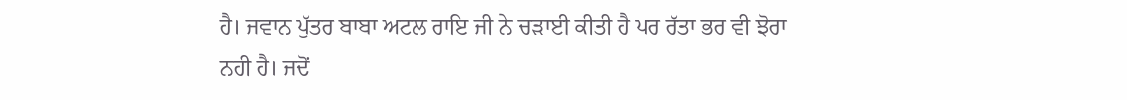ਹੈ। ਜਵਾਨ ਪੁੱਤਰ ਬਾਬਾ ਅਟਲ ਰਾਇ ਜੀ ਨੇ ਚੜਾਈ ਕੀਤੀ ਹੈ ਪਰ ਰੱਤਾ ਭਰ ਵੀ ਝੋਰਾ ਨਹੀ ਹੈ। ਜਦੋਂ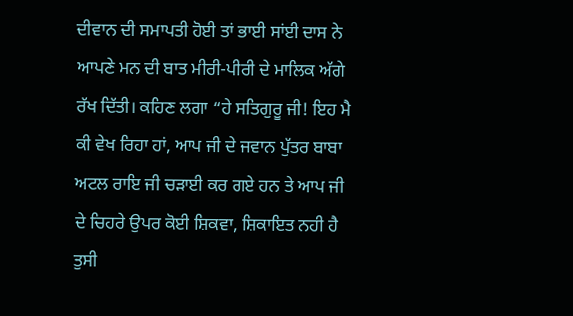ਦੀਵਾਨ ਦੀ ਸਮਾਪਤੀ ਹੋਈ ਤਾਂ ਭਾਈ ਸਾਂਈ ਦਾਸ ਨੇ ਆਪਣੇ ਮਨ ਦੀ ਬਾਤ ਮੀਰੀ-ਪੀਰੀ ਦੇ ਮਾਲਿਕ ਅੱਗੇ ਰੱਖ ਦਿੱਤੀ। ਕਹਿਣ ਲਗਾ “ਹੇ ਸਤਿਗੁਰੂ ਜੀ! ਇਹ ਮੈ ਕੀ ਵੇਖ ਰਿਹਾ ਹਾਂ, ਆਪ ਜੀ ਦੇ ਜਵਾਨ ਪੁੱਤਰ ਬਾਬਾ ਅਟਲ ਰਾਇ ਜੀ ਚੜਾਈ ਕਰ ਗਏ ਹਨ ਤੇ ਆਪ ਜੀ ਦੇ ਚਿਹਰੇ ਉਪਰ ਕੋਈ ਸ਼ਿਕਵਾ, ਸ਼ਿਕਾਇਤ ਨਹੀ ਹੈ ਤੁਸੀ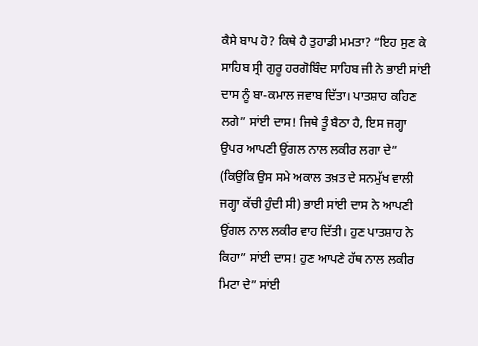ਕੈਸੇ ਬਾਪ ਹੋ? ਕਿਥੇ ਹੈ ਤੁਹਾਡੀ ਮਮਤਾ? “ਇਹ ਸੁਣ ਕੇ ਸਾਹਿਬ ਸ੍ਰੀ ਗੁਰੂ ਹਰਗੋਬਿੰਦ ਸਾਹਿਬ ਜੀ ਨੇ ਭਾਈ ਸਾਂਈ ਦਾਸ ਨੂੰ ਬਾ-ਕਮਾਲ ਜਵਾਬ ਦਿੱਤਾ। ਪਾਤਸ਼ਾਹ ਕਹਿਣ ਲਗੇ” ਸਾਂਈ ਦਾਸ! ਜਿਥੇ ਤੂੰ ਬੈਠਾ ਹੈ, ਇਸ ਜਗ੍ਹਾ ਉਪਰ ਆਪਣੀ ਉਂਗਲ ਨਾਲ ਲਕੀਰ ਲਗਾ ਦੇ” (ਕਿਉਕਿ ਉਸ ਸਮੇ ਅਕਾਲ ਤਖ਼ਤ ਦੇ ਸਨਮੁੱਖ ਵਾਲੀ ਜਗ੍ਹਾ ਕੱਚੀ ਹੁੰਦੀ ਸੀ) ਭਾਈ ਸਾਂਈ ਦਾਸ ਨੇ ਆਪਣੀ ਉਂਗਲ ਨਾਲ ਲਕੀਰ ਵਾਹ ਦਿੱਤੀ। ਹੁਣ ਪਾਤਸ਼ਾਹ ਨੇ ਕਿਹਾ” ਸਾਂਈ ਦਾਸ! ਹੁਣ ਆਪਣੇ ਹੱਥ ਨਾਲ ਲਕੀਰ ਮਿਟਾ ਦੇ” ਸਾਂਈ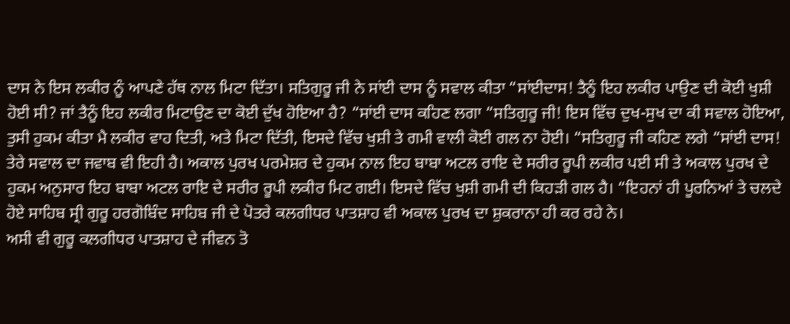ਦਾਸ ਨੇ ਇਸ ਲਕੀਰ ਨੂੰ ਆਪਣੇ ਹੱਥ ਨਾਲ ਮਿਟਾ ਦਿੱਤਾ। ਸਤਿਗੁਰੂ ਜੀ ਨੇ ਸਾਂਈ ਦਾਸ ਨੂੰ ਸਵਾਲ ਕੀਤਾ “ਸਾਂਈਦਾਸ! ਤੈਨੂੰ ਇਹ ਲਕੀਰ ਪਾਉਣ ਦੀ ਕੋਈ ਖੁਸ਼ੀ ਹੋਈ ਸੀ? ਜਾਂ ਤੈਨੂੰ ਇਹ ਲਕੀਰ ਮਿਟਾਉਣ ਦਾ ਕੋਈ ਦੁੱਖ ਹੋਇਆ ਹੈ? “ਸਾਂਈ ਦਾਸ ਕਹਿਣ ਲਗਾ “ਸਤਿਗੁਰੂ ਜੀ! ਇਸ ਵਿੱਚ ਦੁਖ-ਸੁਖ ਦਾ ਕੀ ਸਵਾਲ ਹੋਇਆ, ਤੁਸੀ ਹੁਕਮ ਕੀਤਾ ਮੈ ਲਕੀਰ ਵਾਹ ਦਿਤੀ, ਅਤੇ ਮਿਟਾ ਦਿੱਤੀ, ਇਸਦੇ ਵਿੱਚ ਖੁਸ਼ੀ ਤੇ ਗਮੀ ਵਾਲੀ ਕੋਈ ਗਲ ਨਾ ਹੋਈ। “ਸਤਿਗੁਰੂ ਜੀ ਕਹਿਣ ਲਗੇ “ਸਾਂਈ ਦਾਸ! ਤੇਰੇ ਸਵਾਲ ਦਾ ਜਵਾਬ ਵੀ ਇਹੀ ਹੈ। ਅਕਾਲ ਪੁਰਖ ਪਰਮੇਸ਼ਰ ਦੇ ਹੁਕਮ ਨਾਲ ਇਹ ਬਾਬਾ ਅਟਲ ਰਾਇ ਦੇ ਸਰੀਰ ਰੂਪੀ ਲਕੀਰ ਪਈ ਸੀ ਤੇ ਅਕਾਲ ਪੁਰਖ ਦੇ ਹੁਕਮ ਅਨੁਸਾਰ ਇਹ ਬਾਬਾ ਅਟਲ ਰਾਇ ਦੇ ਸਰੀਰ ਰੂਪੀ ਲਕੀਰ ਮਿਟ ਗਈ। ਇਸਦੇ ਵਿੱਚ ਖੁਸ਼ੀ ਗਮੀ ਦੀ ਕਿਹੜੀ ਗਲ ਹੈ। “ਇਹਨਾਂ ਹੀ ਪੂਰਨਿਆਂ ਤੇ ਚਲਦੇ ਹੋਏ ਸਾਹਿਬ ਸ੍ਰੀ ਗੁਰੂ ਹਰਗੋਬਿੰਦ ਸਾਹਿਬ ਜੀ ਦੇ ਪੋਤਰੇ ਕਲਗੀਧਰ ਪਾਤਸ਼ਾਹ ਵੀ ਅਕਾਲ ਪੁਰਖ ਦਾ ਸ਼ੁਕਰਾਨਾ ਹੀ ਕਰ ਰਹੇ ਨੇ।
ਅਸੀ ਵੀ ਗੁਰੂ ਕਲਗੀਧਰ ਪਾਤਸ਼ਾਹ ਦੇ ਜੀਵਨ ਤੋ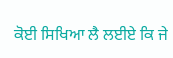ਕੋਈ ਸਿਖਿਆ ਲੈ ਲਈਏ ਕਿ ਜੇ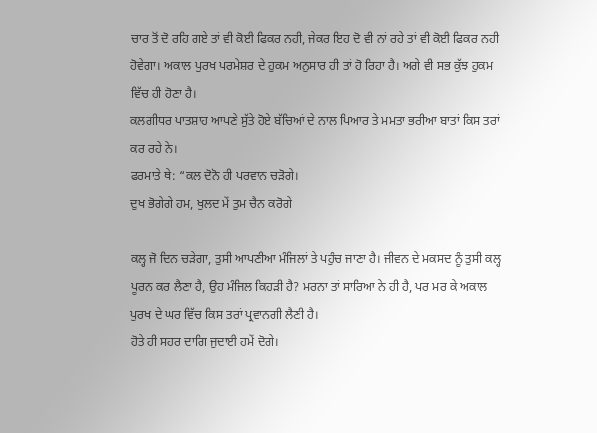ਚਾਰ ਤੋਂ ਦੋ ਰਹਿ ਗਏ ਤਾਂ ਵੀ ਕੋਈ ਫਿਕਰ ਨਹੀ, ਜੇਕਰ ਇਹ ਦੋ ਵੀ ਨਾਂ ਰਹੇ ਤਾਂ ਵੀ ਕੋਈ ਫਿਕਰ ਨਹੀ ਹੋਵੇਗਾ। ਅਕਾਲ ਪੁਰਖ ਪਰਮੇਸ਼ਰ ਦੇ ਹੁਕਮ ਅਨੁਸਾਰ ਹੀ ਤਾਂ ਹੋ ਰਿਹਾ ਹੈ। ਅਗੇ ਵੀ ਸਭ ਕੁੱਝ ਹੁਕਮ ਵਿੱਚ ਹੀ ਹੋਣਾ ਹੈ।
ਕਲਗੀਧਰ ਪਾਤਸ਼ਾਹ ਆਪਣੇ ਸੁੱਤੇ ਹੋਏ ਬੱਚਿਆਂ ਦੇ ਨਾਲ ਪਿਆਰ ਤੇ ਮਮਤਾ ਭਰੀਆ ਬਾਤਾਂ ਕਿਸ ਤਰਾਂ ਕਰ ਰਹੇ ਨੇ।
ਫਰਮਾਤੇ ਥੇ: “ਕਲ ਦੋਨੋ ਹੀ ਪਰਵਾਨ ਚੜੋਗੇ।
ਦੁਖ ਭੋਗੇਗੇ ਹਮ, ਖੁਲਦ ਮੇਂ ਤੁਮ ਚੈਨ ਕਰੋਗੇ

ਕਲ੍ਹ ਜੋ ਦਿਨ ਚੜੇਗਾ, ਤੁਸੀ ਆਪਣੀਆ ਮੰਜਿਲਾਂ ਤੇ ਪਹੁੰਚ ਜਾਣਾ ਹੈ। ਜੀਵਨ ਦੇ ਮਕਸਦ ਨੂੰ ਤੁਸੀ ਕਲ੍ਹ ਪੂਰਨ ਕਰ ਲੈਣਾ ਹੈ, ਉਹ ਮੰਜਿਲ ਕਿਹੜੀ ਹੈ? ਮਰਨਾ ਤਾਂ ਸਾਰਿਆ ਨੇ ਹੀ ਹੈ, ਪਰ ਮਰ ਕੇ ਅਕਾਲ ਪੁਰਖ ਦੇ ਘਰ ਵਿੱਚ ਕਿਸ ਤਰਾਂ ਪ੍ਰਵਾਨਗੀ ਲੈਣੀ ਹੈ।
ਹੋਤੇ ਹੀ ਸਹਰ ਦਾਗਿ ਜੁਦਾਈ ਹਮੇਂ ਦੋਗੇ।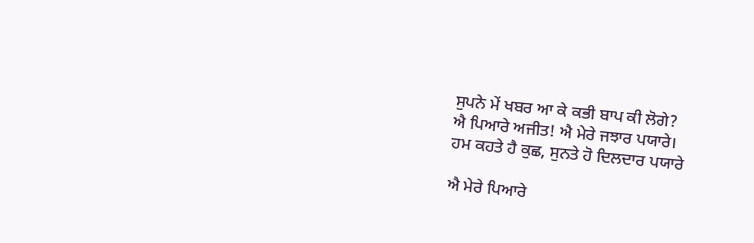ਸੁਪਨੇ ਮੇਂ ਖਬਰ ਆ ਕੇ ਕਭੀ ਬਾਪ ਕੀ ਲੋਗੇ?
ਐ ਪਿਆਰੇ ਅਜੀਤ! ਐ ਮੇਰੇ ਜਝਾਰ ਪਯਾਰੇ।
ਹਮ ਕਹਤੇ ਹੈ ਕੁਛ, ਸੁਨਤੇ ਹੋ ਦਿਲਦਾਰ ਪਯਾਰੇ

ਐ ਮੇਰੇ ਪਿਆਰੇ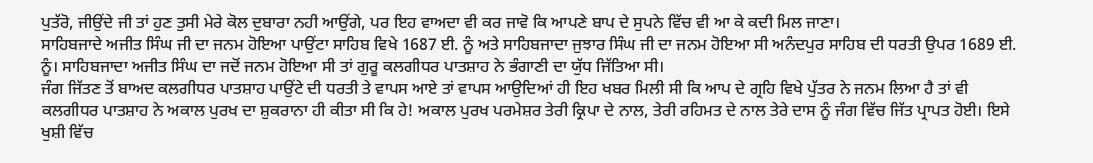ਪੁਤੱਰੋ, ਜੀਉਂਦੇ ਜੀ ਤਾਂ ਹੁਣ ਤੁਸੀ ਮੇਰੇ ਕੋਲ ਦੁਬਾਰਾ ਨਹੀ ਆਉਂਗੇ, ਪਰ ਇਹ ਵਾਅਦਾ ਵੀ ਕਰ ਜਾਵੋ ਕਿ ਆਪਣੇ ਬਾਪ ਦੇ ਸੁਪਨੇ ਵਿੱਚ ਵੀ ਆ ਕੇ ਕਦੀ ਮਿਲ ਜਾਣਾ।
ਸਾਹਿਬਜਾਦੇ ਅਜੀਤ ਸਿੰਘ ਜੀ ਦਾ ਜਨਮ ਹੋਇਆ ਪਾਉਂਟਾ ਸਾਹਿਬ ਵਿਖੇ 1687 ਈ. ਨੂੰ ਅਤੇ ਸਾਹਿਬਜਾਦਾ ਜੁਝਾਰ ਸਿੰਘ ਜੀ ਦਾ ਜਨਮ ਹੋਇਆ ਸੀ ਅਨੰਦਪੁਰ ਸਾਹਿਬ ਦੀ ਧਰਤੀ ਉਪਰ 1689 ਈ. ਨੂੰ। ਸਾਹਿਬਜਾਦਾ ਅਜੀਤ ਸਿੰਘ ਦਾ ਜਦੋਂ ਜਨਮ ਹੋਇਆ ਸੀ ਤਾਂ ਗੁਰੂ ਕਲਗੀਧਰ ਪਾਤਸ਼ਾਹ ਨੇ ਭੰਗਾਣੀ ਦਾ ਯੁੱਧ ਜਿੱਤਿਆ ਸੀ।
ਜੰਗ ਜਿੱਤਣ ਤੋਂ ਬਾਅਦ ਕਲਗੀਧਰ ਪਾਤਸ਼ਾਹ ਪਾਉਂਟੇ ਦੀ ਧਰਤੀ ਤੇ ਵਾਪਸ ਆਏ ਤਾਂ ਵਾਪਸ ਆਉਦਿਆਂ ਹੀ ਇਹ ਖਬਰ ਮਿਲੀ ਸੀ ਕਿ ਆਪ ਦੇ ਗ੍ਰਹਿ ਵਿਖੇ ਪੁੱਤਰ ਨੇ ਜਨਮ ਲਿਆ ਹੈ ਤਾਂ ਵੀ ਕਲਗੀਧਰ ਪਾਤਸ਼ਾਹ ਨੇ ਅਕਾਲ ਪੁਰਖ ਦਾ ਸ਼ੁਕਰਾਨਾ ਹੀ ਕੀਤਾ ਸੀ ਕਿ ਹੇ! ਅਕਾਲ ਪੁਰਖ ਪਰਮੇਸ਼ਰ ਤੇਰੀ ਕ੍ਰਿਪਾ ਦੇ ਨਾਲ, ਤੇਰੀ ਰਹਿਮਤ ਦੇ ਨਾਲ ਤੇਰੇ ਦਾਸ ਨੂੰ ਜੰਗ ਵਿੱਚ ਜਿੱਤ ਪ੍ਰਾਪਤ ਹੋਈ। ਇਸੇ ਖੁਸ਼ੀ ਵਿੱਚ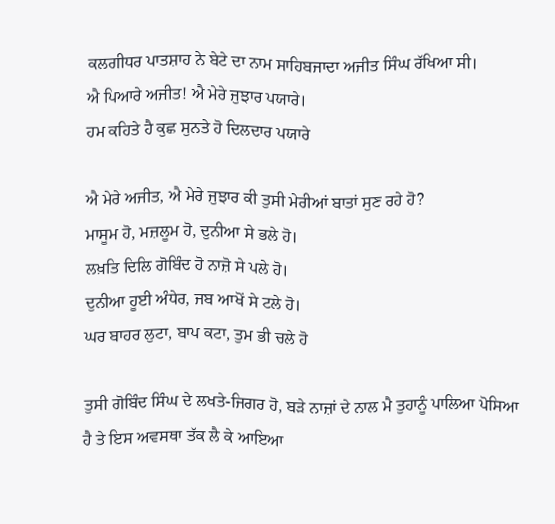ਕਲਗੀਧਰ ਪਾਤਸ਼ਾਹ ਨੇ ਬੇਟੇ ਦਾ ਨਾਮ ਸਾਹਿਬਜਾਦਾ ਅਜੀਤ ਸਿੰਘ ਰੱਖਿਆ ਸੀ।
ਐ ਪਿਆਰੇ ਅਜੀਤ! ਐ ਮੇਰੇ ਜੁਝਾਰ ਪਯਾਰੇ।
ਹਮ ਕਹਿਤੇ ਹੈ ਕੁਛ ਸੁਨਤੇ ਹੋ ਦਿਲਦਾਰ ਪਯਾਰੇ

ਐ ਮੇਰੇ ਅਜੀਤ, ਐ ਮੇਰੇ ਜੁਝਾਰ ਕੀ ਤੁਸੀ ਮੇਰੀਆਂ ਬਾਤਾਂ ਸੁਣ ਰਹੇ ਹੋ?
ਮਾਸੂਮ ਹੋ, ਮਜ਼ਲੂਮ ਹੋ, ਦੁਨੀਆ ਸੇ ਭਲੇ ਹੋ।
ਲਖ਼ਤਿ ਦਿਲਿ ਗੋਬਿੰਦ ਹੋ ਨਾਜ਼ੋ ਸੇ ਪਲੇ ਹੋ।
ਦੁਨੀਆ ਹੂਈ ਅੰਧੇਰ, ਜਬ ਆਖੋਂ ਸੇ ਟਲੇ ਹੋ।
ਘਰ ਬਾਹਰ ਲੁਟਾ, ਬਾਪ ਕਟਾ, ਤੁਮ ਭੀ ਚਲੇ ਹੋ

ਤੁਸੀ ਗੋਬਿੰਦ ਸਿੰਘ ਦੇ ਲਖਤੇ-ਜਿਗਰ ਹੋ, ਬੜੇ ਨਾਜ਼ਾਂ ਦੇ ਨਾਲ ਮੈ ਤੁਹਾਨੂੰ ਪਾਲਿਆ ਪੋਸਿਆ ਹੈ ਤੇ ਇਸ ਅਵਸਥਾ ਤੱਕ ਲੈ ਕੇ ਆਇਆ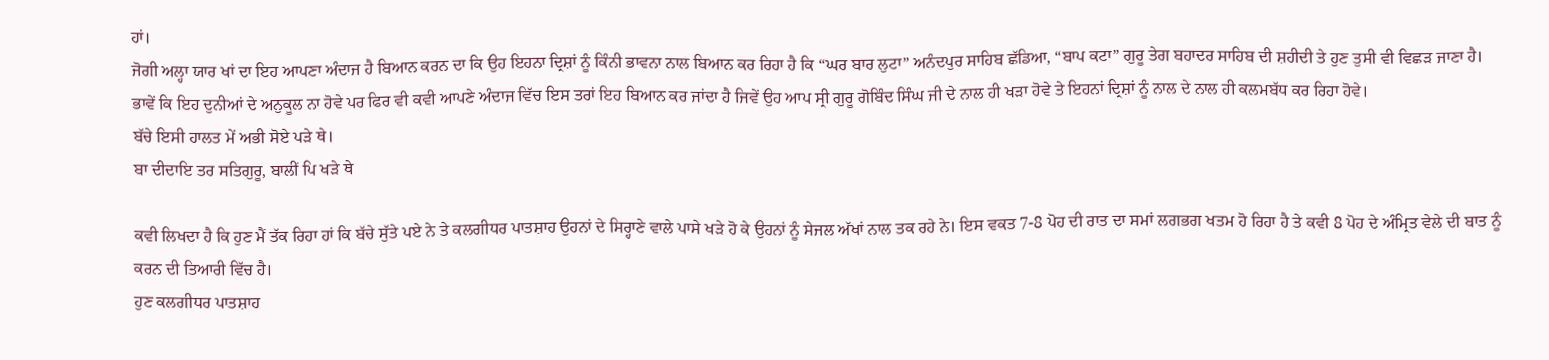ਹਾਂ।
ਜੋਗੀ ਅਲ੍ਹਾ ਯਾਰ ਖਾਂ ਦਾ ਇਹ ਆਪਣਾ ਅੰਦਾਜ ਹੈ ਬਿਆਨ ਕਰਨ ਦਾ ਕਿ ਉਹ ਇਹਨਾ ਦ੍ਰਿਸ਼ਾਂ ਨੂੰ ਕਿੰਨੀ ਭਾਵਨਾ ਨਾਲ ਬਿਆਨ ਕਰ ਰਿਹਾ ਹੈ ਕਿ “ਘਰ ਬਾਰ ਲੁਟਾ” ਅਨੰਦਪੁਰ ਸਾਹਿਬ ਛੱਡਿਆ, “ਬਾਪ ਕਟਾ” ਗੁਰੂ ਤੇਗ ਬਹਾਦਰ ਸਾਹਿਬ ਦੀ ਸ਼ਹੀਦੀ ਤੇ ਹੁਣ ਤੁਸੀ ਵੀ ਵਿਛੜ ਜਾਣਾ ਹੈ। ਭਾਵੇਂ ਕਿ ਇਹ ਦੁਨੀਆਂ ਦੇ ਅਨੁਕੂਲ ਨਾ ਹੋਵੇ ਪਰ ਫਿਰ ਵੀ ਕਵੀ ਆਪਣੇ ਅੰਦਾਜ ਵਿੱਚ ਇਸ ਤਰਾਂ ਇਹ ਬਿਆਨ ਕਰ ਜਾਂਦਾ ਹੈ ਜਿਵੇਂ ਉਹ ਆਪ ਸ੍ਰੀ ਗੁਰੂ ਗੋਬਿੰਦ ਸਿੰਘ ਜੀ ਦੇ ਨਾਲ ਹੀ ਖੜਾ ਹੋਵੇ ਤੇ ਇਹਨਾਂ ਦ੍ਰਿਸ਼ਾਂ ਨੂੰ ਨਾਲ ਦੇ ਨਾਲ ਹੀ ਕਲਮਬੱਧ ਕਰ ਰਿਹਾ ਹੋਵੇ।
ਬੱਚੇ ਇਸੀ ਹਾਲਤ ਮੇਂ ਅਭੀ ਸੋਏ ਪੜੇ ਥੇ।
ਬਾ ਦੀਦਾਇ ਤਰ ਸਤਿਗੁਰੂ, ਬਾਲੀਂ ਪਿ ਖੜੇ ਥੇ

ਕਵੀ ਲਿਖਦਾ ਹੈ ਕਿ ਹੁਣ ਮੈਂ ਤੱਕ ਰਿਹਾ ਹਾਂ ਕਿ ਬੱਚੇ ਸੁੱਤੇ ਪਏ ਨੇ ਤੇ ਕਲਗੀਧਰ ਪਾਤਸ਼ਾਹ ਉਹਨਾਂ ਦੇ ਸਿਰ੍ਹਾਣੇ ਵਾਲੇ ਪਾਸੇ ਖੜੇ ਹੋ ਕੇ ਉਹਨਾਂ ਨੂੰ ਸੇਜਲ ਅੱਖਾਂ ਨਾਲ ਤਕ ਰਹੇ ਨੇ। ਇਸ ਵਕਤ 7-8 ਪੋਹ ਦੀ ਰਾਤ ਦਾ ਸਮਾਂ ਲਗਭਗ ਖਤਮ ਹੋ ਰਿਹਾ ਹੈ ਤੇ ਕਵੀ 8 ਪੋਹ ਦੇ ਅੰਮ੍ਰਿਤ ਵੇਲੇ ਦੀ ਬਾਤ ਨੂੰ ਕਰਨ ਦੀ ਤਿਆਰੀ ਵਿੱਚ ਹੈ।
ਹੁਣ ਕਲਗੀਧਰ ਪਾਤਸ਼ਾਹ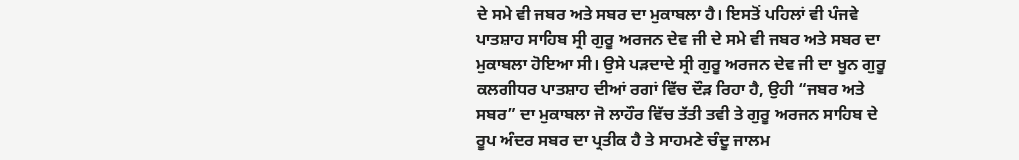ਦੇ ਸਮੇ ਵੀ ਜਬਰ ਅਤੇ ਸਬਰ ਦਾ ਮੁਕਾਬਲਾ ਹੈ। ਇਸਤੋਂ ਪਹਿਲਾਂ ਵੀ ਪੰਜਵੇ ਪਾਤਸ਼ਾਹ ਸਾਹਿਬ ਸ੍ਰੀ ਗੁਰੂ ਅਰਜਨ ਦੇਵ ਜੀ ਦੇ ਸਮੇ ਵੀ ਜਬਰ ਅਤੇ ਸਬਰ ਦਾ ਮੁਕਾਬਲਾ ਹੋਇਆ ਸੀ। ਉਸੇ ਪੜਦਾਦੇ ਸ੍ਰੀ ਗੁਰੂ ਅਰਜਨ ਦੇਵ ਜੀ ਦਾ ਖੂਨ ਗੁਰੂ ਕਲਗੀਧਰ ਪਾਤਸ਼ਾਹ ਦੀਆਂ ਰਗਾਂ ਵਿੱਚ ਦੌੜ ਰਿਹਾ ਹੈ, ਉਹੀ “ਜਬਰ ਅਤੇ ਸਬਰ” ਦਾ ਮੁਕਾਬਲਾ ਜੋ ਲਾਹੌਰ ਵਿੱਚ ਤੱਤੀ ਤਵੀ ਤੇ ਗੁਰੂ ਅਰਜਨ ਸਾਹਿਬ ਦੇ ਰੂਪ ਅੰਦਰ ਸਬਰ ਦਾ ਪ੍ਰਤੀਕ ਹੈ ਤੇ ਸਾਹਮਣੇ ਚੰਦੂ ਜਾਲਮ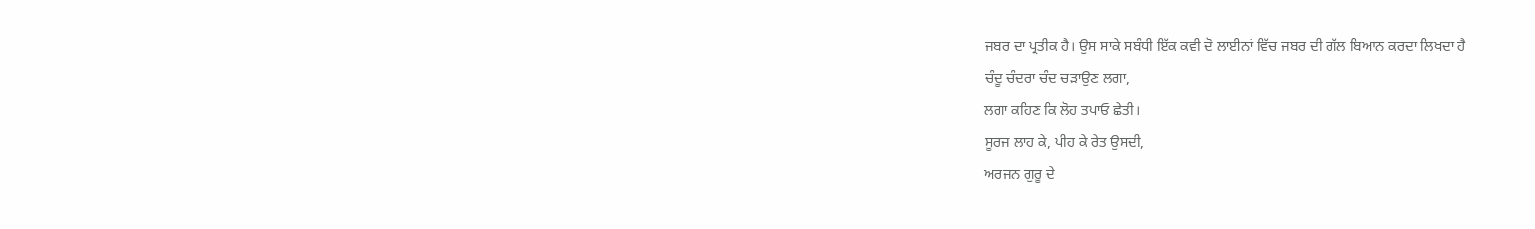ਜਬਰ ਦਾ ਪ੍ਰਤੀਕ ਹੈ। ਉਸ ਸਾਕੇ ਸਬੰਧੀ ਇੱਕ ਕਵੀ ਦੋ ਲਾਈਨਾਂ ਵਿੱਚ ਜਬਰ ਦੀ ਗੱਲ ਬਿਆਨ ਕਰਦਾ ਲਿਖਦਾ ਹੈ
ਚੰਦੂ ਚੰਦਰਾ ਚੰਦ ਚੜਾਉਣ ਲਗਾ,
ਲਗਾ ਕਹਿਣ ਕਿ ਲੋਹ ਤਪਾਓ ਛੇਤੀ।
ਸੂਰਜ ਲਾਹ ਕੇ, ਪੀਹ ਕੇ ਰੇਤ ਉਸਦੀ,
ਅਰਜਨ ਗੁਰੂ ਦੇ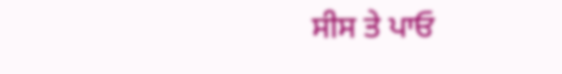ਸੀਸ ਤੇ ਪਾਓ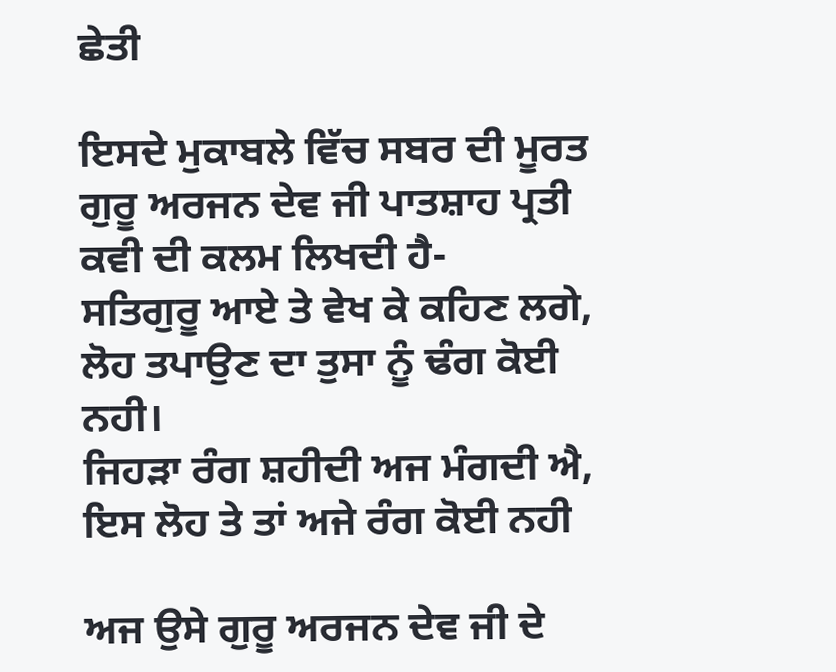ਛੇਤੀ

ਇਸਦੇ ਮੁਕਾਬਲੇ ਵਿੱਚ ਸਬਰ ਦੀ ਮੂਰਤ ਗੁਰੂ ਅਰਜਨ ਦੇਵ ਜੀ ਪਾਤਸ਼ਾਹ ਪ੍ਰਤੀ ਕਵੀ ਦੀ ਕਲਮ ਲਿਖਦੀ ਹੈ-
ਸਤਿਗੁਰੂ ਆਏ ਤੇ ਵੇਖ ਕੇ ਕਹਿਣ ਲਗੇ,
ਲੋਹ ਤਪਾਉਣ ਦਾ ਤੁਸਾ ਨੂੰ ਢੰਗ ਕੋਈ ਨਹੀ।
ਜਿਹੜਾ ਰੰਗ ਸ਼ਹੀਦੀ ਅਜ ਮੰਗਦੀ ਐ,
ਇਸ ਲੋਹ ਤੇ ਤਾਂ ਅਜੇ ਰੰਗ ਕੋਈ ਨਹੀ

ਅਜ ਉਸੇ ਗੁਰੂ ਅਰਜਨ ਦੇਵ ਜੀ ਦੇ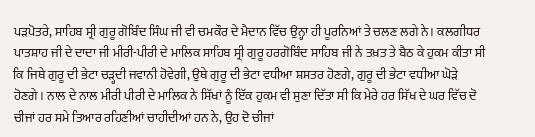ਪੜਪੋਤਰੇ, ਸਾਹਿਬ ਸ੍ਰੀ ਗੁਰੂ ਗੋਬਿੰਦ ਸਿੰਘ ਜੀ ਵੀ ਚਮਕੌਰ ਦੇ ਮੈਦਾਨ ਵਿੱਚ ਉਨ੍ਹਾ ਹੀ ਪੂਰਨਿਆਂ ਤੇ ਚਲਣ ਲਗੇ ਨੇ। ਕਲਗੀਧਰ ਪਾਤਸ਼ਾਹ ਜੀ ਦੇ ਦਾਦਾ ਜੀ ਮੀਰੀ-ਪੀਰੀ ਦੇ ਮਾਲਿਕ ਸਾਹਿਬ ਸ੍ਰੀ ਗੁਰੂ ਹਰਗੋਬਿੰਦ ਸਾਹਿਬ ਜੀ ਨੇ ਤਖ਼ਤ ਤੇ ਬੈਠ ਕੇ ਹੁਕਮ ਕੀਤਾ ਸੀ ਕਿ ਜਿਥੇ ਗੁਰੂ ਦੀ ਭੇਟਾ ਚੜ੍ਹਦੀ ਜਵਾਨੀ ਹੋਵੇਗੀ, ਉਥੇ ਗੁਰੂ ਦੀ ਭੇਟਾ ਵਧੀਆ ਸ਼ਸਤਰ ਹੋਣਗੇ, ਗੁਰੂ ਦੀ ਭੇਟਾ ਵਧੀਆ ਘੋੜੇ ਹੋਣਗੇ। ਨਾਲ ਦੇ ਨਾਲ ਮੀਰੀ ਪੀਰੀ ਦੇ ਮਾਲਿਕ ਨੇ ਸਿੱਖਾਂ ਨੂੰ ਇੱਕ ਹੁਕਮ ਵੀ ਸੁਣਾ ਦਿੱਤਾ ਸੀ ਕਿ ਮੇਰੇ ਹਰ ਸਿੱਖ ਦੇ ਘਰ ਵਿੱਚ ਦੋ ਚੀਜਾਂ ਹਰ ਸਮੇ ਤਿਆਰ ਰਹਿਣੀਆਂ ਚਾਹੀਦੀਆਂ ਹਨ ਨੇ, ਉਹ ਦੋ ਚੀਜਾਂ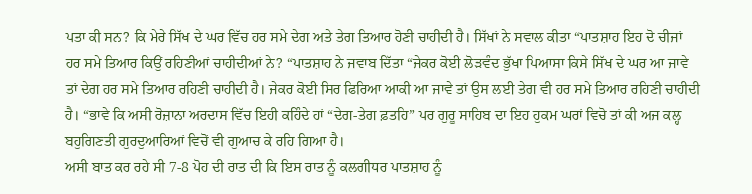ਪਤਾ ਕੀ ਸਨ? ਕਿ ਮੇਰੇ ਸਿੱਖ ਦੇ ਘਰ ਵਿੱਚ ਹਰ ਸਮੇ ਦੇਗ ਅਤੇ ਤੇਗ ਤਿਆਰ ਹੋਣੀ ਚਾਹੀਦੀ ਹੈ। ਸਿੱਖਾਂ ਨੇ ਸਵਾਲ ਕੀਤਾ “ਪਾਤਸ਼ਾਹ ਇਹ ਦੋ ਚੀਜਾਂ ਹਰ ਸਮੇ ਤਿਆਰ ਕਿਉਂ ਰਹਿਣੀਆਂ ਚਾਹੀਦੀਆਂ ਨੇ? “ਪਾਤਸ਼ਾਹ ਨੇ ਜਵਾਬ ਦਿੱਤਾ “ਜੇਕਰ ਕੋਈ ਲੋੜਵੰਦ ਭੁੱਖਾ ਪਿਆਸਾ ਕਿਸੇ ਸਿੱਖ ਦੇ ਘਰ ਆ ਜਾਵੇ ਤਾਂ ਦੇਗ ਹਰ ਸਮੇ ਤਿਆਰ ਰਹਿਣੀ ਚਾਹੀਦੀ ਹੈ। ਜੇਕਰ ਕੋਈ ਸਿਰ ਫਿਰਿਆ ਆਕੀ ਆ ਜਾਵੇ ਤਾਂ ਉਸ ਲਈ ਤੇਗ ਵੀ ਹਰ ਸਮੇ ਤਿਆਰ ਰਹਿਣੀ ਚਾਹੀਦੀ ਹੈ। “ਭਾਵੇ ਕਿ ਅਸੀ ਰੋਜ਼ਾਨਾ ਅਰਦਾਸ ਵਿੱਚ ਇਹੀ ਕਹਿੰਦੇ ਹਾਂ “ਦੇਗ-ਤੇਗ ਫ਼ਤਹਿ” ਪਰ ਗੁਰੂ ਸਾਹਿਬ ਦਾ ਇਹ ਹੁਕਮ ਘਰਾਂ ਵਿਚੋ ਤਾਂ ਕੀ ਅਜ ਕਲ੍ਹ ਬਹੁਗਿਣਤੀ ਗੁਰਦੁਆਰਿਆਂ ਵਿਚੋਂ ਵੀ ਗੁਆਚ ਕੇ ਰਹਿ ਗਿਆ ਹੈ।
ਅਸੀ ਬਾਤ ਕਰ ਰਹੇ ਸੀ 7-8 ਪੋਹ ਦੀ ਰਾਤ ਦੀ ਕਿ ਇਸ ਰਾਤ ਨੂੰ ਕਲਗੀਧਰ ਪਾਤਸ਼ਾਹ ਨੂੰ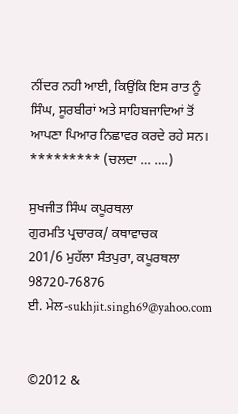ਨੀਂਦਰ ਨਹੀ ਆਈ, ਕਿਉਂਕਿ ਇਸ ਰਾਤ ਨੂੰ ਸਿੰਘ, ਸੂਰਬੀਰਾਂ ਅਤੇ ਸਾਹਿਬਜਾਦਿਆਂ ਤੋਂ ਆਪਣਾ ਪਿਆਰ ਨਿਛਾਵਰ ਕਰਦੇ ਰਹੇ ਸਨ।
********* (ਚਲਦਾ … ….)

ਸੁਖਜੀਤ ਸਿੰਘ ਕਪੂਰਥਲਾ
ਗੁਰਮਤਿ ਪ੍ਰਚਾਰਕ/ ਕਥਾਵਾਚਕ
201/6 ਮੁਹੱਲਾ ਸੰਤਪੁਰਾ, ਕਪੂਰਥਲਾ
98720-76876
ਈ. ਮੇਲ-sukhjit.singh69@yahoo.com


©2012 &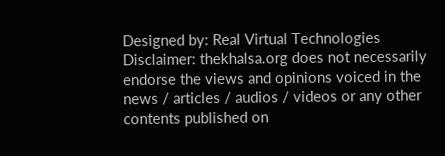Designed by: Real Virtual Technologies
Disclaimer: thekhalsa.org does not necessarily endorse the views and opinions voiced in the news / articles / audios / videos or any other contents published on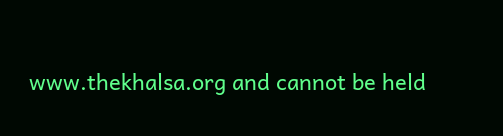www.thekhalsa.org and cannot be held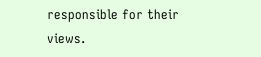responsible for their views.